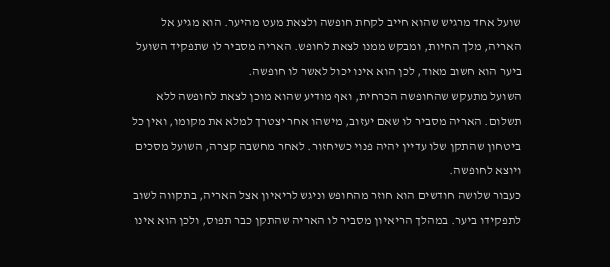שועל אחד מרגיש שהוא חייב לקחת חופשה ולצאת מעט מהיער. הוא מגיע אל האריה, מלך החיות, ומבקש ממנו לצאת לחופש. האריה מסביר לו שתפקיד השועל ביער הוא חשוב מאוד, לכן הוא אינו יכול לאשר לו חופשה.
השועל מתעקש שהחופשה הכרחית, ואף מודיע שהוא מוכן לצאת לחופשה ללא תשלום. האריה מסביר לו שאם יעזוב, מישהו אחר יצטרך למלא את מקומו, ואין כל ביטחון שהתקן שלו עדיין יהיה פנוי כשיחזור. לאחר מחשבה קצרה, השועל מסכים ויוצא לחופשה.
כעבור שלושה חודשים הוא חוזר מהחופש וניגש לריאיון אצל האריה, בתקווה לשוב לתפקידו ביער. במהלך הריאיון מסביר לו האריה שהתקן כבר תפוס, ולכן הוא אינו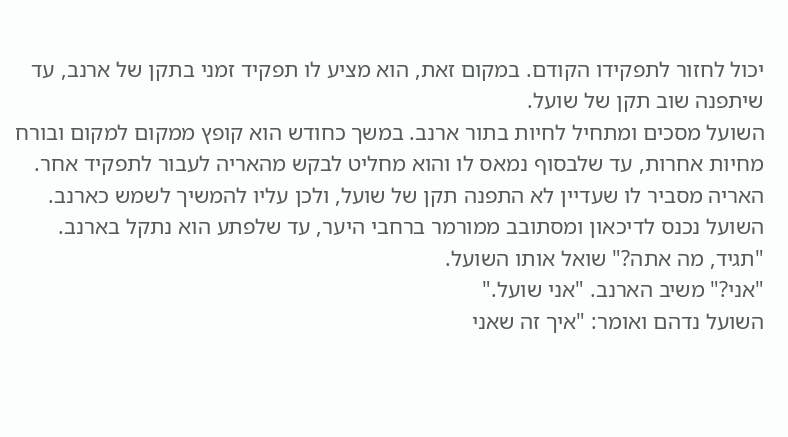יכול לחזור לתפקידו הקודם. במקום זאת, הוא מציע לו תפקיד זמני בתקן של ארנב, עד שיתפנה שוב תקן של שועל.
השועל מסכים ומתחיל לחיות בתור ארנב. במשך כחודש הוא קופץ ממקום למקום ובורח מחיות אחרות, עד שלבסוף נמאס לו והוא מחליט לבקש מהאריה לעבור לתפקיד אחר. האריה מסביר לו שעדיין לא התפנה תקן של שועל, ולכן עליו להמשיך לשמש כארנב. השועל נכנס לדיכאון ומסתובב ממורמר ברחבי היער, עד שלפתע הוא נתקל בארנב.
"תגיד, מה אתה?" שואל אותו השועל.
"אני?" משיב הארנב. "אני שועל."
השועל נדהם ואומר: "איך זה שאני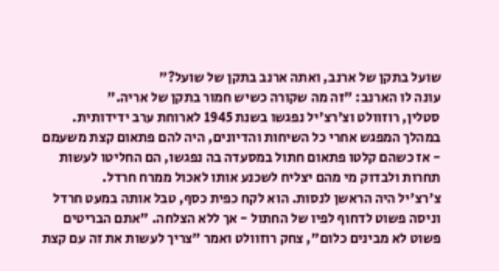שועל בתקן של ארנב, ואתה ארנב בתקן של שועל?"
עונה לו הארנב: "זה מה שקורה כשיש חמור בתקן של אריה."
סטלין, רוזוולט וצ'רצ'יל נפגשו בשנת 1945 לארוחת ערב ידידותית. במהלך המפגש אחרי כל השיחות והדיונים, היה להם פתאום קצת משעמם - אז כשהם קלטו פתאום חתול במסעדה בה נפגשו, הם החליטו לעשות תחרות ולבדוק מי מהם יצליח לשכנע אותו לאכול ממרח חרדל.
צ'רצ'יל היה הראשן לנסות. הוא לקח כפית כסף, טבל אותה במעט חרדל וניסה פשוט לדחוף לפיו של החתול - אך ללא הצלחה. "אתם הבריטים פשוט לא מבינים כלום", צחק רוזוולט ואמר "צריך לעשות את זה עם קצת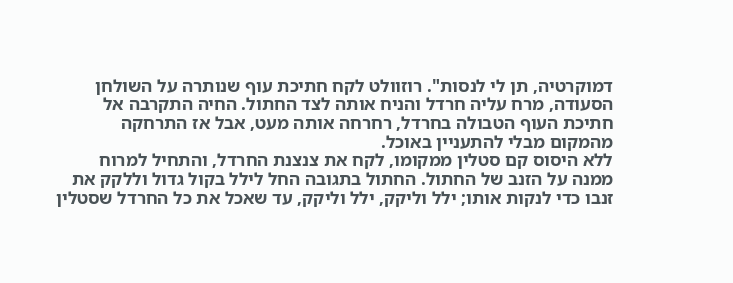דמוקרטיה, תן לי לנסות". רוזוולט לקח חתיכת עוף שנותרה על השולחן הסעודה, מרח עליה חרדל והניח אותה לצד החתול. החיה התקרבה אל חתיכת העוף הטבולה בחרדל, רחרחה אותה מעט, אבל אז התרחקה מהמקום מבלי להתעניין באוכל.
ללא היסוס קם סטלין ממקומו, לקח את צנצנת החרדל, והתחיל למרוח ממנה על הזנב של החתול. החתול בתגובה החל לילל בקול גדול וללקק את זנבו כדי לנקות אותו; ילל וליקק, ילל וליקק, עד שאכל את כל החרדל שסטלין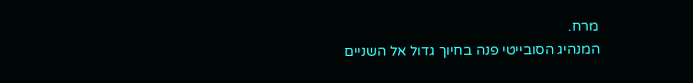מרח.
המנהיג הסובייטי פנה בחיוך גדול אל השניים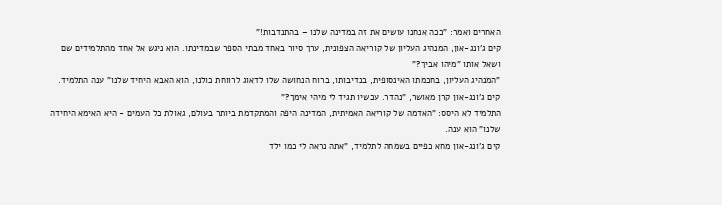האחרים ואמר: "ככה אנחנו עושים את זה במדינה שלנו – בהתנדבות!"
קים ג'ונג-און, המנהיג העליון של קוריאה הצפונית, ערך סיור באחד מבתי הספר שבמדינתו. הוא ניגש אל אחד מהתלמידים שם ושאל אותו "מיהו אביך?"
"המנהיג העליון, בחכמתו האינסופית, בנדיבותו, ברוח הנחושה שלו לדאוג לרווחת כולנו, הוא האבא היחיד שלנו" ענה התלמיד.
קים ג'ונג-און קרן מאושר, "נהדר. עכשיו תגיד לי מיהי אימך?"
התלמיד לא היסס: "האדמה של קוריאה האמיתית, המדינה היפה והמתקדמת ביותר בעולם, גאולת כל העמים - היא האימא היחידה שלנו" הוא ענה.
קים ג'ונג-און מחא כפיים בשמחה לתלמיד, "אתה נראה לי כמו ילד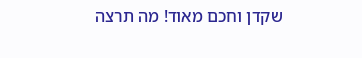שקדן וחכם מאוד! מה תרצה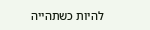להיות כשתהייה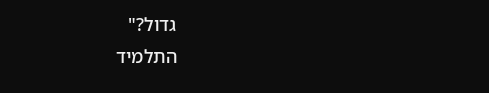גדול?"
התלמיד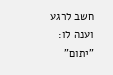חשב לרגע וענה לו: "יתום"